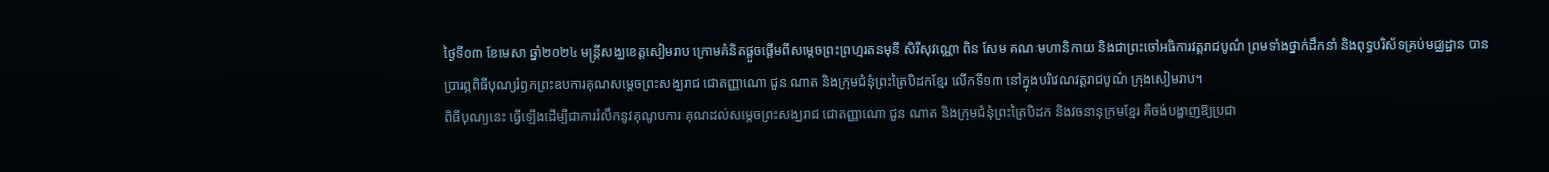ថ្ងៃទី០៣ ខែមេសា ឆ្នាំ២០២៤ មន្ត្រីសង្ឃខេត្តសៀមរាប ក្រោមគំនិតផ្តួចផ្តើមពីសម្តេចព្រះព្រហ្មរតនមុនី សិរីសុវណ្ណោ ពិន សែម គណៈមហានិកាយ និងជាព្រះចៅអធិការវត្តរាជបូណ៌ ព្រមទាំងថ្នាក់ដឹកនាំ និងពុទ្ធបរិស័ទគ្រប់មជ្ឈដ្ឋាន បានប្រារព្ភពិធីបុណ្យរំឭកព្រះឧបការគុណសម្តេចព្រះសង្ឃរាជ ជោតញ្ញាណោ ជួន ណាត និងក្រុមជំនុំព្រះត្រៃបិដកខ្មែរ លើកទី១៣ នៅក្នុងបរិវេណវត្តរាជបូណ៌ ក្រុងសៀមរាប។
ពិធីបុណ្យនេះ ធ្វើឡើងដើម្បីជាការរំលឹកនូវគុណូបការៈគុណដល់សម្តេចព្រះសង្ឃរាជ ជោតញ្ញាណោ ជួន ណាត និងក្រុមជំនុំព្រះត្រៃបិដក និងវចនានុក្រមខ្មែរ គឺចង់បង្ហាញឱ្យប្រជា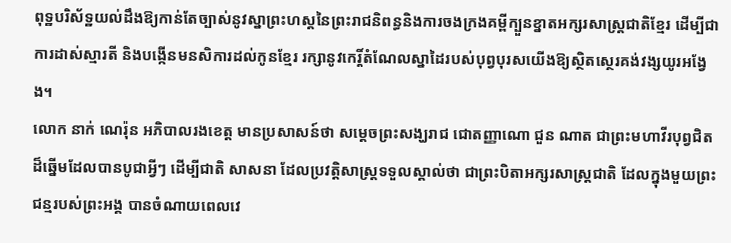ពុទ្ឋបរិស័ទ្ឋយល់ដឹងឱ្យកាន់តែច្បាស់នូវស្នាព្រះហស្តនៃព្រះរាជនិពន្ធនិងការចងក្រងគម្ពីក្បួនខ្នាតអក្សរសាស្រ្តជាតិខ្មែរ ដើម្បីជាការដាស់ស្មារតី និងបង្កើនមនសិការដល់កូនខ្មែរ រក្សានូវកេរ្តិ៍តំណែលស្នាដៃរបស់បុព្វបុរសយើងឱ្យស្ថិតស្ថេរគង់វង្សយូរអង្វែង។
លោក នាក់ ណេរ៉ុន អភិបាលរងខេត្ត មានប្រសាសន៍ថា សម្ដេចព្រះសង្ឃរាជ ជោតញ្ញាណោ ជួន ណាត ជាព្រះមហាវីរបុព្វជិតដ៏ឆ្នើមដែលបានបូជាអ្វីៗ ដើម្បីជាតិ សាសនា ដែលប្រវត្តិសាស្ត្រទទួលស្គាល់ថា ជាព្រះបិតាអក្សរសាស្ត្រជាតិ ដែលក្នុងមួយព្រះជន្មរបស់ព្រះអង្គ បានចំណាយពេលវេ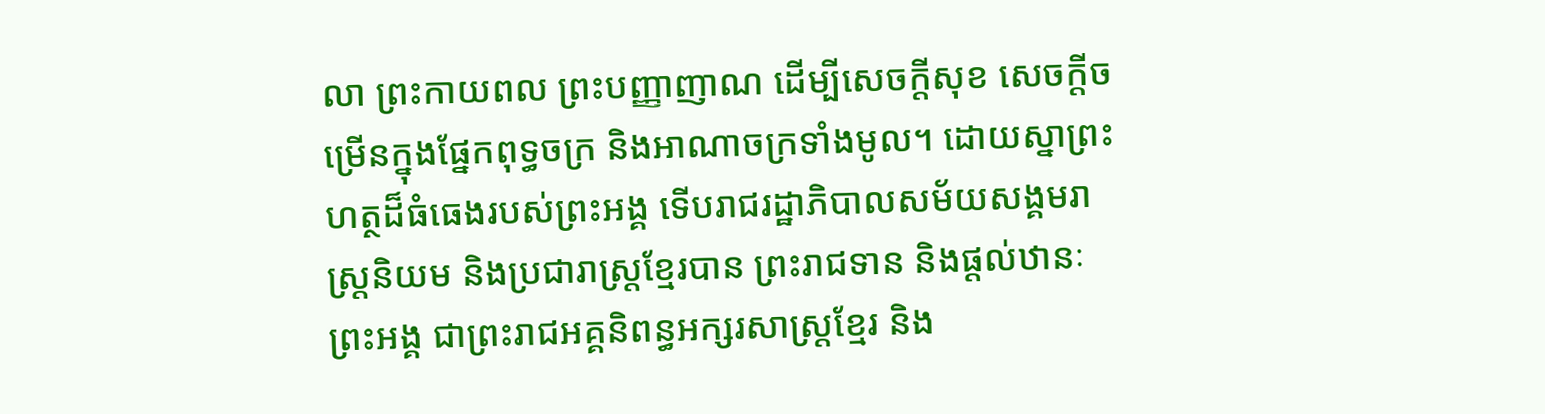លា ព្រះកាយពល ព្រះបញ្ញាញាណ ដើម្បីសេចក្តីសុខ សេចក្តីចម្រើនក្នុងផ្នែកពុទ្ធចក្រ និងអាណាចក្រទាំងមូល។ ដោយស្នាព្រះហត្ថដ៏ធំធេងរបស់ព្រះអង្គ ទើបរាជរដ្ឋាភិបាលសម័យសង្គមរាស្រ្តនិយម និងប្រជារាស្រ្តខ្មែរបាន ព្រះរាជទាន និងផ្ដល់ឋានៈព្រះអង្គ ជាព្រះរាជអគ្គនិពន្ធអក្សរសាស្ត្រខ្មែរ និង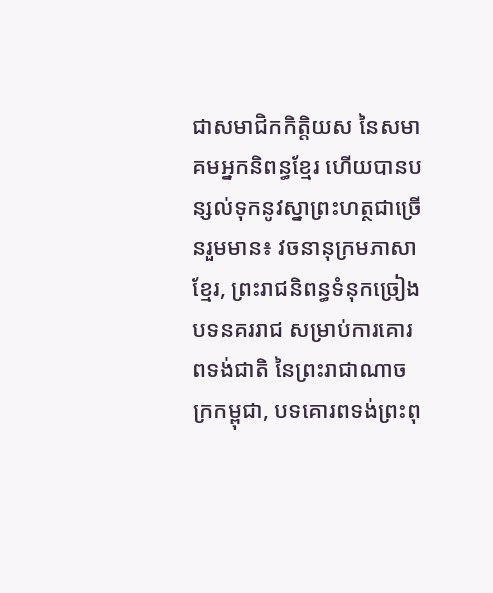ជាសមាជិកកិត្តិយស នៃសមាគមអ្នកនិពន្ធខ្មែរ ហើយបានបន្សល់ទុកនូវស្នាព្រះហត្ថជាច្រើនរួមមាន៖ វចនានុក្រមភាសាខ្មែរ, ព្រះរាជនិពន្ធទំនុកច្រៀងបទនគររាជ សម្រាប់ការគោរពទង់ជាតិ នៃព្រះរាជាណាចក្រកម្ពុជា, បទគោរពទង់ព្រះពុ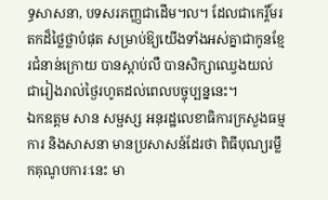ទ្ធសាសនា, បទសរភញ្ញជាដើម។ល។ ដែលជាកេរ្តិ៍មរតកដ៏ថ្លៃថ្លាបំផុត សម្រាប់ឱ្យយើងទាំងអស់គ្នាជាកូនខ្មែរជំនាន់ក្រោយ បានស្ដាប់លឺ បានសិក្សាឈ្វេងយល់ ជារៀងរាល់ថ្ងៃរហូតដល់ពេលបច្ចុប្បន្ននេះ។
ឯកឧត្តម សាន សម្ផស្ស អនុរដ្ឋលេខាធិការក្រសួងធម្មការ និងសាសនា មានប្រសាសន៍ដែរថា ពិធីបុណ្យរម្លឹកគុណូបការៈនេះ មា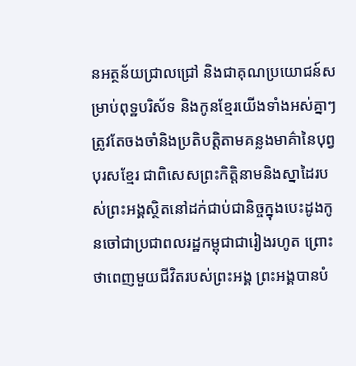នអត្ថន័យជ្រាលជ្រៅ និងជាគុណប្រយោជន៍សម្រាប់ពុទ្ឋបរិស័ទ និងកូនខ្មែរយើងទាំងអស់គ្នាៗ ត្រូវតែចងចាំនិងប្រតិបត្តិតាមគន្លងមាគ៌ានៃបុព្វបុរសខ្មែរ ជាពិសេសព្រះកិត្តិនាមនិងស្នាដៃរបស់ព្រះអង្គស្ថិតនៅដក់ជាប់ជានិច្ចក្នុងបេះដូងកូនចៅជាប្រជាពលរដ្ឋកម្ពុជាជារៀងរហូត ព្រោះថាពេញមួយជីវិតរបស់ព្រះអង្គ ព្រះអង្គបានបំ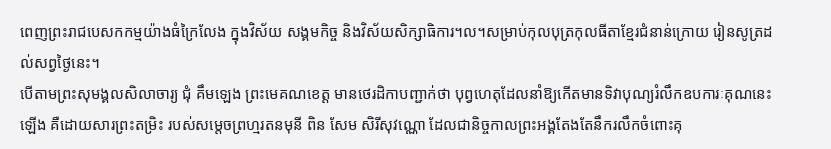ពេញព្រះរាជបេសកកម្មយ៉ាងធំក្រៃលែង ក្នុងវិស័យ សង្គមកិច្ច និងវិស័យសិក្សាធិការ។ល។សម្រាប់កុលបុត្រកុលធីតាខ្មែរជំនាន់ក្រោយ រៀនសូត្រដល់សព្វថ្ងៃនេះ។
បើតាមព្រះសុមង្គលសិលាចារ្យ ជុំ គឹមឡេង ព្រះមេគណខេត្ត មានថេរដិកាបញ្ជាក់ថា បុព្វហេតុដែលនាំឱ្យកើតមានទិវាបុណ្យរំលឹកឧបការៈគុណនេះឡើង គឺដោយសារព្រះតម្រិះ របស់សម្តេចព្រហ្មរតនមុនី ពិន សែម សិរីសុវណ្ណោ ដែលជានិច្ចកាលព្រះអង្គតែងតែនឹករលឹកចំពោះគុ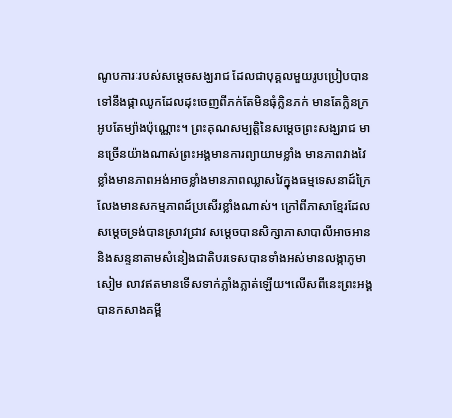ណូបការៈរបស់សម្តេចសង្ឃរាជ ដែលជាបុគ្គលមួយរូបប្រៀបបានទៅនឹងផ្កាឈូកដែលដុះចេញពីភក់តែមិនធុំក្លិនភក់ មានតែក្លិនក្រអូបតែម្យ៉ាងប៉ុណ្ណោះ។ ព្រះគុណសម្បត្តិនៃសម្តេចព្រះសង្ឃរាជ មានច្រើនយ៉ាងណាស់ព្រះអង្គមានការព្យាយាមខ្លាំង មានភាពវាងវៃខ្លាំងមានភាពអង់អាចខ្លាំងមានភាពឈ្លាសវៃក្នុងធម្មទេសនាដ៍ក្រៃលែងមានសកម្មភាពដ៍ប្រសើរខ្លាំងណាស់។ ក្រៅពីភាសាខ្មែរដែលសម្តេចទ្រង់បានស្រាវជ្រាវ សម្តេចបានសិក្សាភាសាបាលីអាចអាននិងសន្ទនាតាមសំនៀងជាតិបរទេសបានទាំងអស់មានលង្កាភូមា សៀម លាវឥតមានទើសទាក់ភ្លាំងភ្លាត់ឡើយ។លើសពីនេះព្រះអង្គបានកសាងគម្ពី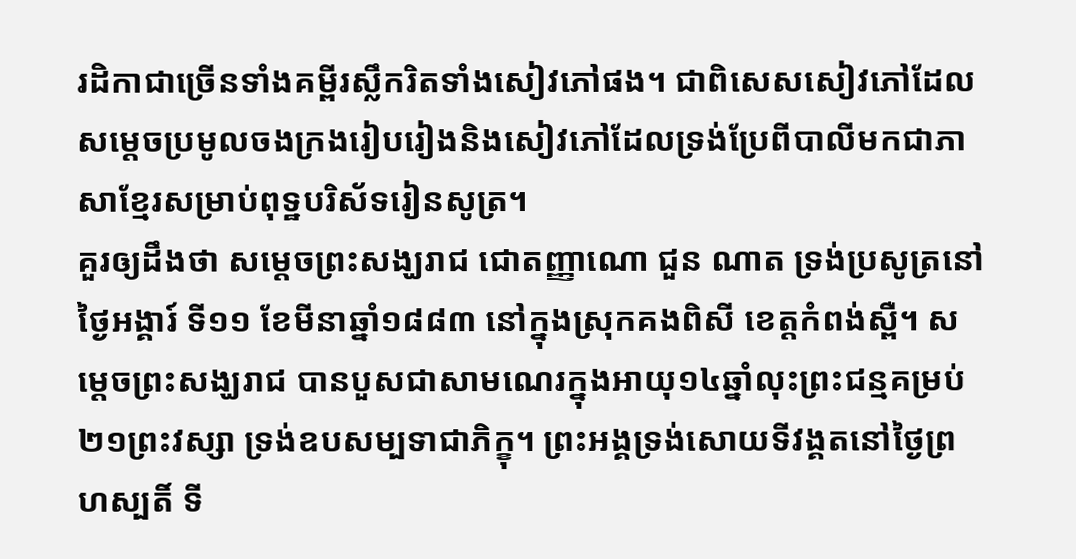រដិកាជាច្រើនទាំងគម្ពីរស្លឹករិតទាំងសៀវភៅផង។ ជាពិសេសសៀវភៅដែលសម្តេចប្រមូលចងក្រងរៀបរៀងនិងសៀវភៅដែលទ្រង់ប្រែពីបាលីមកជាភាសាខ្មែរសម្រាប់ពុទ្ឋបរិស័ទរៀនសូត្រ។
គួរឲ្យដឹងថា សម្តេចព្រះសង្ឃរាជ ជោតញ្ញាណោ ជួន ណាត ទ្រង់ប្រសូត្រនៅថ្ងៃអង្គារ៍ ទី១១ ខែមីនាឆ្នាំ១៨៨៣ នៅក្នុងស្រុកគងពិសី ខេត្តកំពង់ស្ពឺ។ សម្តេចព្រះសង្ឃរាជ បានបួសជាសាមណេរក្នុងអាយុ១៤ឆ្នាំលុះព្រះជន្មគម្រប់២១ព្រះវស្សា ទ្រង់ឧបសម្បទាជាភិក្ខុ។ ព្រះអង្គទ្រង់សោយទីវង្គតនៅថ្ងៃព្រហស្បតិ៍ ទី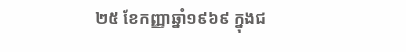២៥ ខែកញ្ញាឆ្នាំ១៩៦៩ ក្នុងជ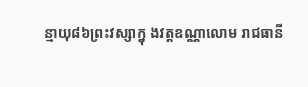ន្មាយុ៨៦ព្រះវស្សាក្នុ ងវត្តឧណ្ណាលោម រាជធានី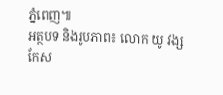ភ្នំពេញ៕
អត្ថបទ និងរូបភាព៖ លោក យូ វង្ស
កែស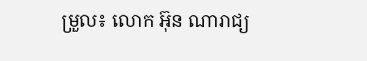ម្រួល៖ លោក អ៊ុន ណារាជ្យ